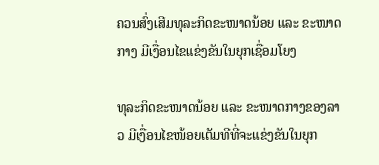ຄວນສົ່ງເສີມທຸລະກິດຂະໜາດນ້ອຍ ແລະ ຂະໜາດກາງ ມີເງື່ອນໄຂແຂ່ງຂັນໃນຍຸກເຊື່ອມໂຍງ

ທຸລະກິດຂະໜາດນ້ອຍ ແລະ ຂະໜາດກາງຂອງລາວ ມີເງື່ອນໄຂໜ້ອຍເຕັມທີທີ່ຈະແຂ່ງຂັນໃນຍຸກ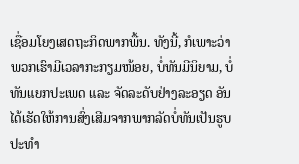ເຊື່ອມໂຍງເສດຖະກິດພາກພື້ນ. ທັງນີ້, ກໍເພາະວ່າພວກເຮົາມີເວລາກະກຽມໜ້ອຍ, ບໍ່ທັນມີນິຍາມ, ບໍ່ທັນແຍກປະເພດ ແລະ ຈັດລະດັບຢ່າງລະອຽດ ອັນໄດ້ເຮັດໃຫ້ການສົ່ງເສີມຈາກພາກລັດບໍ່ທັນເປັນຮູບປະທໍາ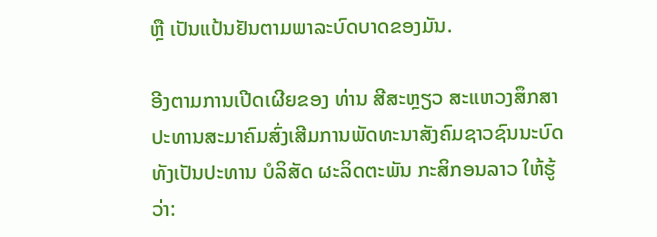ຫຼື ເປັນແປ້ນຢັນຕາມພາລະບົດບາດຂອງມັນ.

ອີງຕາມການເປີດເຜີຍຂອງ ທ່ານ ສີສະຫຼຽວ ສະແຫວງສຶກສາ ປະທານສະມາຄົມສົ່ງເສີມການພັດທະນາສັງຄົມຊາວຊົນນະບົດ ທັງເປັນປະທານ ບໍລິສັດ ຜະລິດຕະພັນ ກະສິກອນລາວ ໃຫ້ຮູ້ວ່າ: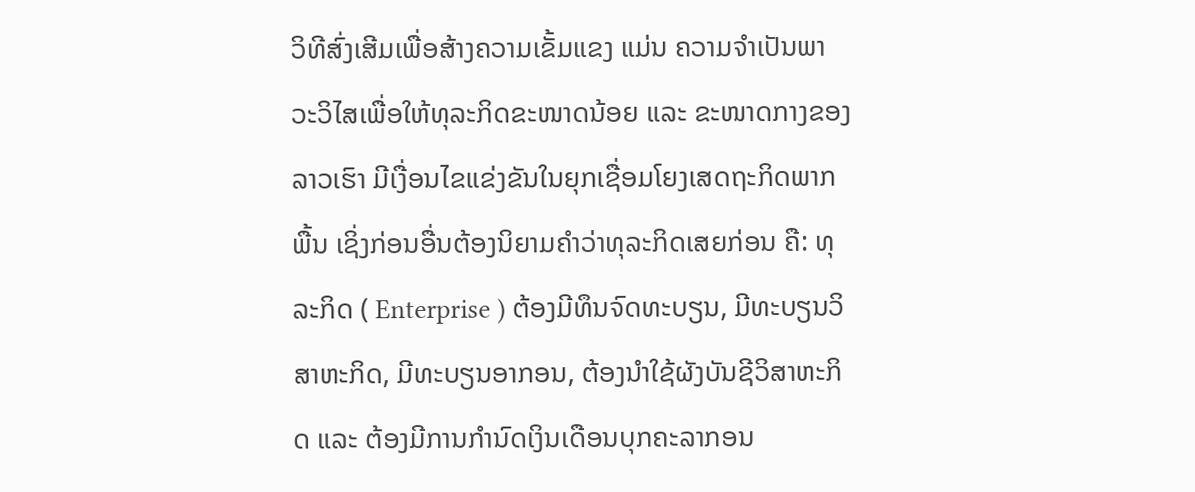ວິທີສົ່ງເສີມເພື່ອສ້າງຄວາມເຂັ້ມແຂງ ແມ່ນ ຄວາມຈໍາເປັນພາວະວິໄສເພື່ອໃຫ້ທຸລະກິດຂະໜາດນ້ອຍ ແລະ ຂະໜາດກາງຂອງລາວເຮົາ ມີເງື່ອນໄຂແຂ່ງຂັນໃນຍຸກເຊື່ອມໂຍງເສດຖະກິດພາກພື້ນ ເຊິ່ງກ່ອນອື່ນຕ້ອງນິຍາມຄໍາວ່າທຸລະກິດເສຍກ່ອນ ຄື: ທຸລະກິດ ( Enterprise ) ຕ້ອງມີທຶນຈົດທະບຽນ, ມີທະບຽນວິສາຫະກິດ, ມີທະບຽນອາກອນ, ຕ້ອງນໍາໃຊ້ຜັງບັນຊີວິສາຫະກິດ ແລະ ຕ້ອງມີການກໍານົດເງິນເດືອນບຸກຄະລາກອນ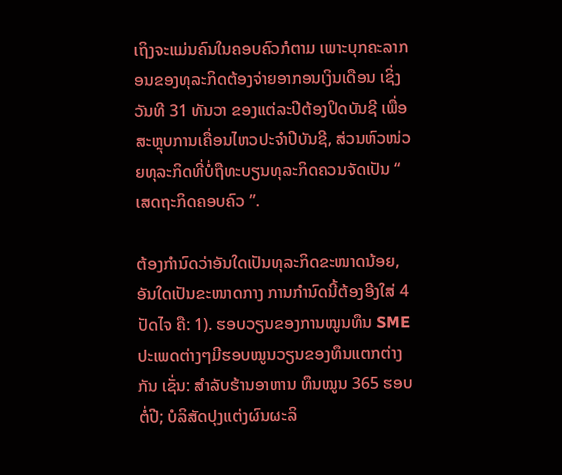ເຖິງຈະແມ່ນຄົນໃນຄອບຄົວກໍຕາມ ເພາະບຸກຄະລາກອນຂອງທຸລະກິດຕ້ອງຈ່າຍອາກອນເງິນເດືອນ ເຊິ່ງວັນທີ 31 ທັນວາ ຂອງແຕ່ລະປີຕ້ອງປິດບັນຊີ ເພື່ອສະຫຼຸບການເຄື່ອນໄຫວປະຈໍາປີບັນຊີ, ສ່ວນຫົວໜ່ວຍທຸລະກິດທີ່ບໍ່ຖືທະບຽນທຸລະກິດຄວນຈັດເປັນ “ ເສດຖະກິດຄອບຄົວ ”.

ຕ້ອງກຳນົດວ່າອັນໃດເປັນທຸລະກິດຂະໜາດນ້ອຍ, ອັນໃດເປັນຂະໜາດກາງ ການກຳນົດນີ້ຕ້ອງອີງໃສ່ 4 ປັດໄຈ ຄື: 1). ຮອບວຽນຂອງການໝູນທຶນ SME ປະເພດຕ່າງໆມີຮອບໝູນວຽນຂອງທຶນແຕກຕ່າງກັນ ເຊັ່ນ: ສໍາລັບຮ້ານອາຫານ ທຶນໝູນ 365 ຮອບຕໍ່ປີ; ບໍລິສັດປຸງແຕ່ງຜົນຜະລິ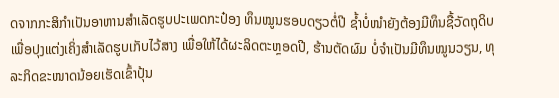ດຈາກກະສິກໍາເປັນອາຫານສໍາເລັດຮູບປະເພດກະປ໋ອງ ທຶນໝູນຮອບດຽວຕໍ່ປີ ຊໍ້າບໍ່ໜຳຍັງຕ້ອງມີທຶນຊື້ວັດຖຸດິບເພື່ອປຸງແຕ່ງເຄິ່ງສໍາເລັດຮູບເກັບໄວ້ສາງ ເພື່ອໃຫ້ໄດ້ຜະລິດຕະຫຼອດປີ, ຮ້ານຕັດຜົມ ບໍ່ຈໍາເປັນມີທຶນໝູນວຽນ, ທຸລະກິດຂະໜາດນ້ອຍເຮັດເຂົ້າປຸ້ນ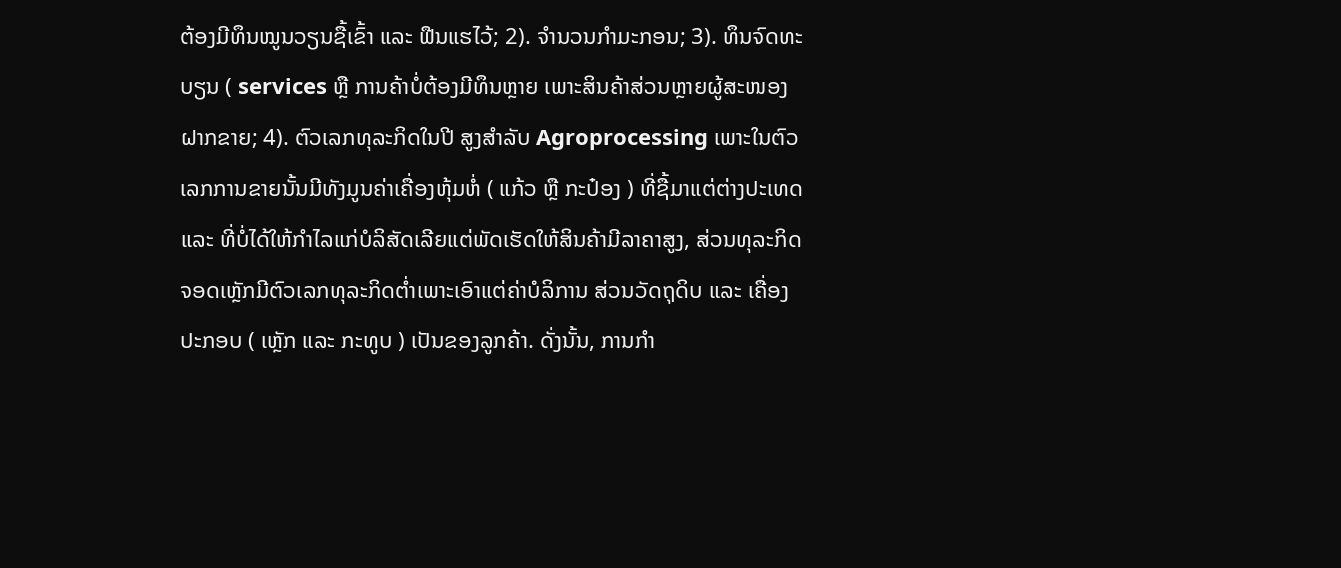ຕ້ອງມີທຶນໝູນວຽນຊື້ເຂົ້າ ແລະ ຟືນແຮໄວ້; 2). ຈໍານວນກໍາມະກອນ; 3). ທຶນຈົດທະບຽນ ( services ຫຼື ການຄ້າບໍ່ຕ້ອງມີທຶນຫຼາຍ ເພາະສິນຄ້າສ່ວນຫຼາຍຜູ້ສະໜອງຝາກຂາຍ; 4). ຕົວເລກທຸລະກິດໃນປີ ສູງສໍາລັບ Agroprocessing ເພາະໃນຕົວເລກການຂາຍນັ້ນມີທັງມູນຄ່າເຄື່ອງຫຸ້ມຫໍ່ ( ແກ້ວ ຫຼື ກະປ໋ອງ ) ທີ່ຊື້ມາແຕ່ຕ່າງປະເທດ ແລະ ທີ່ບໍ່ໄດ້ໃຫ້ກໍາໄລແກ່ບໍລິສັດເລີຍແຕ່ພັດເຮັດໃຫ້ສິນຄ້າມີລາຄາສູງ, ສ່ວນທຸລະກິດຈອດເຫຼັກມີຕົວເລກທຸລະກິດຕໍ່າເພາະເອົາແຕ່ຄ່າບໍລິການ ສ່ວນວັດຖຸດິບ ແລະ ເຄື່ອງປະກອບ ( ເຫຼັກ ແລະ ກະທູບ ) ເປັນຂອງລູກຄ້າ. ດັ່ງນັ້ນ, ການກໍາ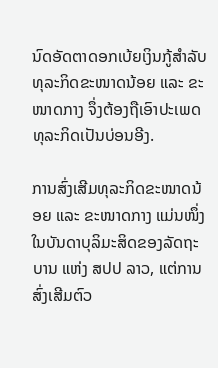ນົດອັດຕາດອກເບ້ຍເງິນກູ້ສໍາລັບທຸລະກິດຂະໜາດນ້ອຍ ແລະ ຂະໜາດກາງ ຈຶ່ງຕ້ອງຖືເອົາປະເພດທຸລະກິດເປັນບ່ອນອີງ.

ການສົ່ງເສີມທຸລະກິດຂະໜາດນ້ອຍ ແລະ ຂະໜາດກາງ ແມ່ນໜຶ່ງໃນບັນດາບຸລິມະສິດຂອງລັດຖະບານ ແຫ່ງ ສປປ ລາວ, ແຕ່ການສົ່ງເສີມຕົວ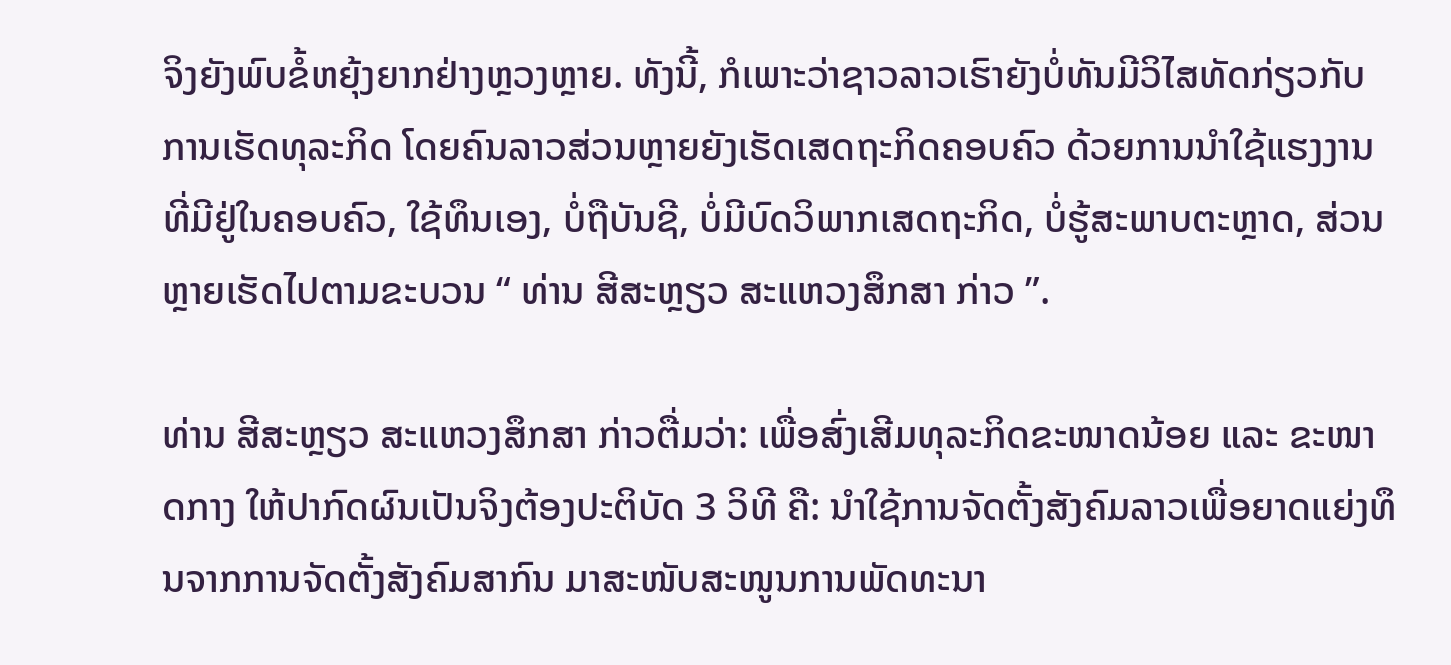ຈິງຍັງພົບຂໍ້ຫຍຸ້ງຍາກຢ່າງຫຼວງຫຼາຍ. ທັງນີ້, ກໍເພາະວ່າຊາວລາວເຮົາຍັງບໍ່ທັນມີວິໄສທັດກ່ຽວກັບການເຮັດທຸລະກິດ ໂດຍຄົນລາວສ່ວນຫຼາຍຍັງເຮັດເສດຖະກິດຄອບຄົວ ດ້ວຍການນໍາໃຊ້ແຮງງານທີ່ມີຢູ່ໃນຄອບຄົວ, ໃຊ້ທຶນເອງ, ບໍ່ຖືບັນຊີ, ບໍ່ມີບົດວິພາກເສດຖະກິດ, ບໍ່ຮູ້ສະພາບຕະຫຼາດ, ສ່ວນຫຼາຍເຮັດໄປຕາມຂະບວນ “ ທ່ານ ສີສະຫຼຽວ ສະແຫວງສຶກສາ ກ່າວ ”.

ທ່ານ ສີສະຫຼຽວ ສະແຫວງສຶກສາ ກ່າວຕື່ມວ່າ: ເພື່ອສົ່ງເສີມທຸລະກິດຂະໜາດນ້ອຍ ແລະ ຂະໜາດກາງ ໃຫ້ປາກົດຜົນເປັນຈິງຕ້ອງປະຕິບັດ 3 ວິທີ ຄື: ນໍາໃຊ້ການຈັດຕັ້ງສັງຄົມລາວເພື່ອຍາດແຍ່ງທຶນຈາກການຈັດຕັ້ງສັງຄົມສາກົນ ມາສະໜັບສະໜູນການພັດທະນາ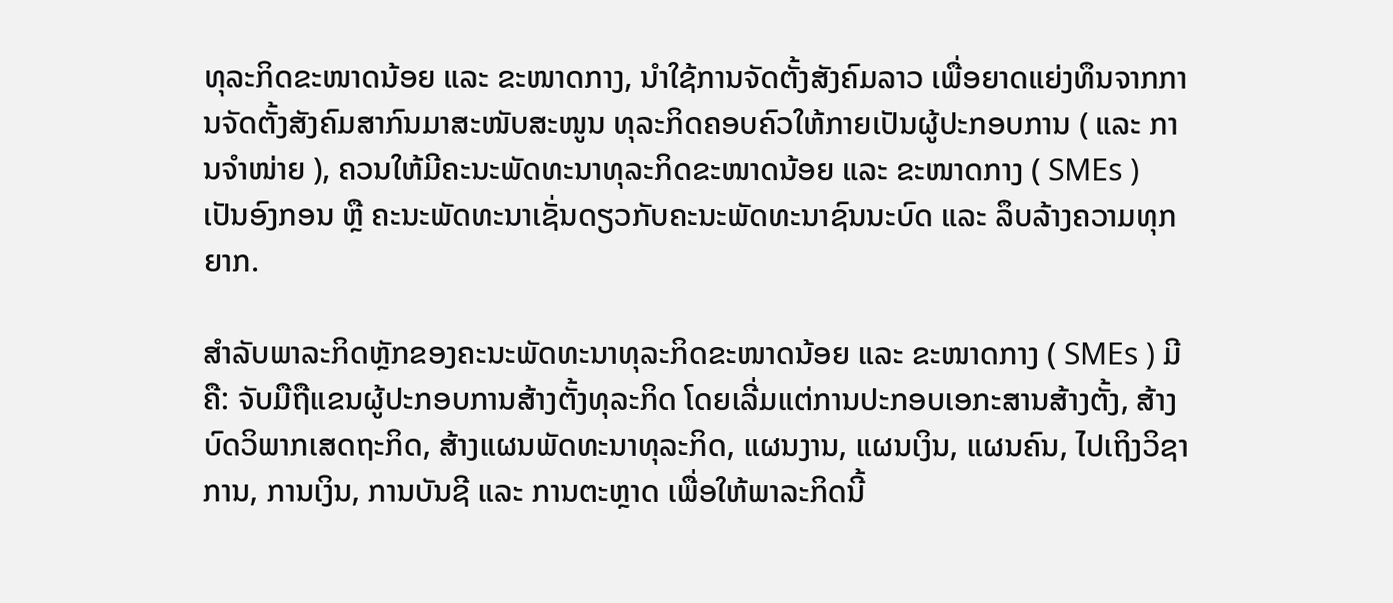ທຸລະກິດຂະໜາດນ້ອຍ ແລະ ຂະໜາດກາງ, ນໍາໃຊ້ການຈັດຕັ້ງສັງຄົມລາວ ເພື່ອຍາດແຍ່ງທຶນຈາກການຈັດຕັ້ງສັງຄົມສາກົນມາສະໜັບສະໜູນ ທຸລະກິດຄອບຄົວໃຫ້ກາຍເປັນຜູ້ປະກອບການ ( ແລະ ການຈໍາໜ່າຍ ), ຄວນໃຫ້ມີຄະນະພັດທະນາທຸລະກິດຂະໜາດນ້ອຍ ແລະ ຂະໜາດກາງ ( SMEs ) ເປັນອົງກອນ ຫຼື ຄະນະພັດທະນາເຊັ່ນດຽວກັບຄະນະພັດທະນາຊົນນະບົດ ແລະ ລຶບລ້າງຄວາມທຸກຍາກ.

ສຳລັບພາລະກິດຫຼັກຂອງຄະນະພັດທະນາທຸລະກິດຂະໜາດນ້ອຍ ແລະ ຂະໜາດກາງ ( SMEs ) ມີຄື: ຈັບມືຖືແຂນຜູ້ປະກອບການສ້າງຕັ້ງທຸລະກິດ ໂດຍເລີ່ມແຕ່ການປະກອບເອກະສານສ້າງຕັ້ງ, ສ້າງບົດວິພາກເສດຖະກິດ, ສ້າງແຜນພັດທະນາທຸລະກິດ, ແຜນງານ, ແຜນເງິນ, ແຜນຄົນ, ໄປເຖິງວິຊາການ, ການເງິນ, ການບັນຊີ ແລະ ການຕະຫຼາດ ເພື່ອໃຫ້ພາລະກິດນີ້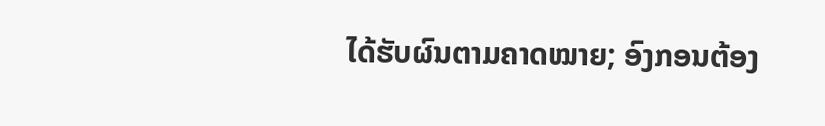ໄດ້ຮັບຜົນຕາມຄາດໝາຍ; ອົງກອນຕ້ອງ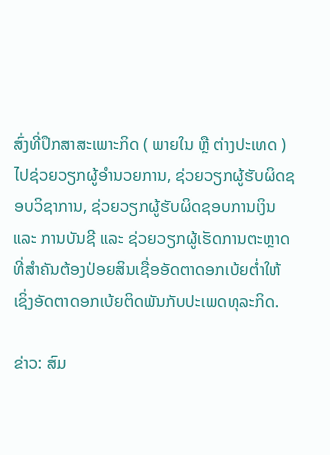ສົ່ງທີ່ປຶກສາສະເພາະກິດ ( ພາຍໃນ ຫຼື ຕ່າງປະເທດ ) ໄປຊ່ວຍວຽກຜູ້ອໍານວຍການ, ຊ່ວຍວຽກຜູ້ຮັບຜິດຊອບວິຊາການ, ຊ່ວຍວຽກຜູ້ຮັບຜິດຊອບການເງິນ ແລະ ການບັນຊີ ແລະ ຊ່ວຍວຽກຜູ້ເຮັດການຕະຫຼາດ ທີ່ສຳຄັນຕ້ອງປ່ອຍສິນເຊື່ອອັດຕາດອກເບ້ຍຕໍ່າໃຫ້ ເຊິ່ງອັດຕາດອກເບ້ຍຕິດພັນກັບປະເພດທຸລະກິດ.

ຂ່າວ: ສົມ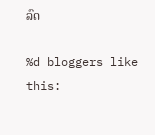ລົດ

%d bloggers like this: